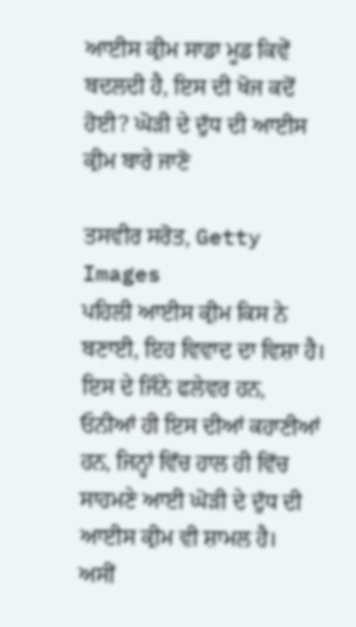ਆਈਸ ਕ੍ਰੀਮ ਸਾਡਾ ਮੂਡ ਕਿਵੇਂ ਬਦਲਦੀ ਹੈ, ਇਸ ਦੀ ਖੋਜ ਕਦੋਂ ਹੋਈ? ਘੋੜੀ ਦੇ ਦੁੱਧ ਦੀ ਆਈਸ ਕ੍ਰੀਮ ਬਾਰੇ ਜਾਣੋ

ਤਸਵੀਰ ਸਰੋਤ, Getty Images
ਪਹਿਲੀ ਆਈਸ ਕ੍ਰੀਮ ਕਿਸ ਨੇ ਬਣਾਈ, ਇਹ ਵਿਵਾਦ ਦਾ ਵਿਸ਼ਾ ਹੈ। ਇਸ ਦੇ ਜਿੰਨੇ ਫਲੇਵਰ ਹਨ, ਓਨੀਆਂ ਹੀ ਇਸ ਦੀਆਂ ਕਹਾਣੀਆਂ ਹਨ, ਜਿਨ੍ਹਾਂ ਵਿੱਚ ਹਾਲ ਹੀ ਵਿੱਚ ਸਾਹਮਣੇ ਆਈ ਘੋੜੀ ਦੇ ਦੁੱਧ ਦੀ ਆਈਸ ਕ੍ਰੀਮ ਵੀ ਸ਼ਾਮਲ ਹੈ।
ਅਸੀਂ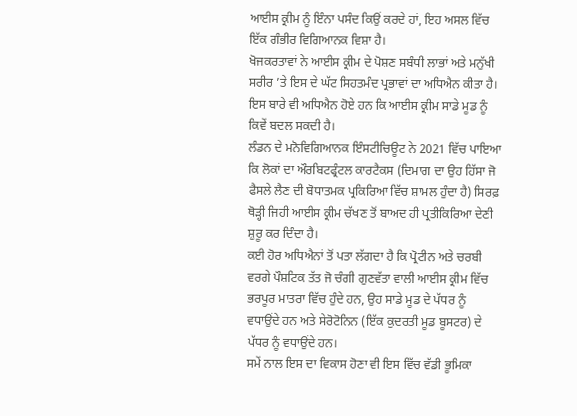ਆਈਸ ਕ੍ਰੀਮ ਨੂੰ ਇੰਨਾ ਪਸੰਦ ਕਿਉਂ ਕਰਦੇ ਹਾਂ, ਇਹ ਅਸਲ ਵਿੱਚ ਇੱਕ ਗੰਭੀਰ ਵਿਗਿਆਨਕ ਵਿਸ਼ਾ ਹੈ।
ਖੋਜਕਰਤਾਵਾਂ ਨੇ ਆਈਸ ਕ੍ਰੀਮ ਦੇ ਪੋਸ਼ਣ ਸਬੰਧੀ ਲਾਭਾਂ ਅਤੇ ਮਨੁੱਖੀ ਸਰੀਰ ’ਤੇ ਇਸ ਦੇ ਘੱਟ ਸਿਹਤਮੰਦ ਪ੍ਰਭਾਵਾਂ ਦਾ ਅਧਿਐਨ ਕੀਤਾ ਹੈ।
ਇਸ ਬਾਰੇ ਵੀ ਅਧਿਐਨ ਹੋਏ ਹਨ ਕਿ ਆਈਸ ਕ੍ਰੀਮ ਸਾਡੇ ਮੂਡ ਨੂੰ ਕਿਵੇਂ ਬਦਲ ਸਕਦੀ ਹੈ।
ਲੰਡਨ ਦੇ ਮਨੋਵਿਗਿਆਨਕ ਇੰਸਟੀਚਿਊਟ ਨੇ 2021 ਵਿੱਚ ਪਾਇਆ ਕਿ ਲੋਕਾਂ ਦਾ ਔਰਬਿਟਫ੍ਰੰਟਲ ਕਾਰਟੈਕਸ (ਦਿਮਾਗ ਦਾ ਉਹ ਹਿੱਸਾ ਜੋ ਫੈਸਲੇ ਲੈਣ ਦੀ ਬੋਧਾਤਮਕ ਪ੍ਰਕਿਰਿਆ ਵਿੱਚ ਸ਼ਾਮਲ ਹੁੰਦਾ ਹੈ) ਸਿਰਫ਼ ਥੋੜ੍ਹੀ ਜਿਹੀ ਆਈਸ ਕ੍ਰੀਮ ਚੱਖਣ ਤੋਂ ਬਾਅਦ ਹੀ ਪ੍ਰਤੀਕਿਰਿਆ ਦੇਣੀ ਸ਼ੁਰੂ ਕਰ ਦਿੰਦਾ ਹੈ।
ਕਈ ਹੋਰ ਅਧਿਐਨਾਂ ਤੋਂ ਪਤਾ ਲੱਗਦਾ ਹੈ ਕਿ ਪ੍ਰੋਟੀਨ ਅਤੇ ਚਰਬੀ ਵਰਗੇ ਪੌਸ਼ਟਿਕ ਤੱਤ ਜੋ ਚੰਗੀ ਗੁਣਵੱਤਾ ਵਾਲੀ ਆਈਸ ਕ੍ਰੀਮ ਵਿੱਚ ਭਰਪੂਰ ਮਾਤਰਾ ਵਿੱਚ ਹੁੰਦੇ ਹਨ, ਉਹ ਸਾਡੇ ਮੂਡ ਦੇ ਪੱਧਰ ਨੂੰ ਵਧਾਉਂਦੇ ਹਨ ਅਤੇ ਸੇਰੋਟੋਨਿਨ (ਇੱਕ ਕੁਦਰਤੀ ਮੂਡ ਬੂਸਟਰ) ਦੇ ਪੱਧਰ ਨੂੰ ਵਧਾਉਂਦੇ ਹਨ।
ਸਮੇਂ ਨਾਲ ਇਸ ਦਾ ਵਿਕਾਸ ਹੋਣਾ ਵੀ ਇਸ ਵਿੱਚ ਵੱਡੀ ਭੂਮਿਕਾ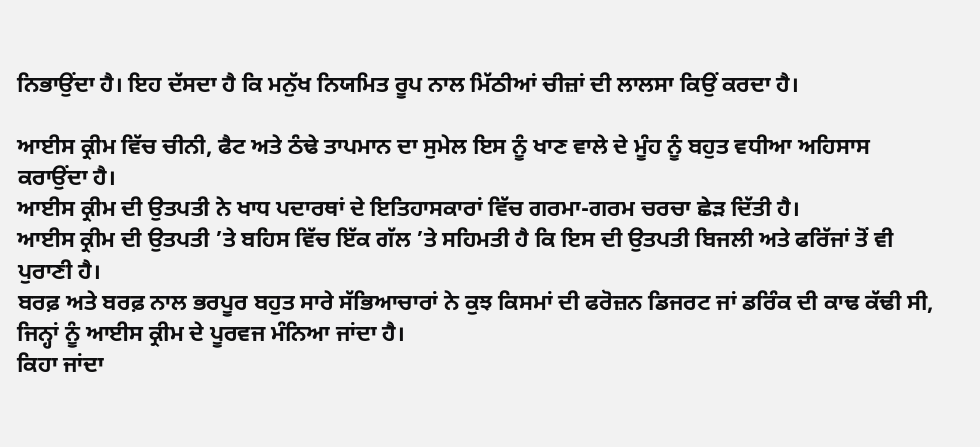ਨਿਭਾਉਂਦਾ ਹੈ। ਇਹ ਦੱਸਦਾ ਹੈ ਕਿ ਮਨੁੱਖ ਨਿਯਮਿਤ ਰੂਪ ਨਾਲ ਮਿੱਠੀਆਂ ਚੀਜ਼ਾਂ ਦੀ ਲਾਲਸਾ ਕਿਉਂ ਕਰਦਾ ਹੈ।

ਆਈਸ ਕ੍ਰੀਮ ਵਿੱਚ ਚੀਨੀ, ਫੈਟ ਅਤੇ ਠੰਢੇ ਤਾਪਮਾਨ ਦਾ ਸੁਮੇਲ ਇਸ ਨੂੰ ਖਾਣ ਵਾਲੇ ਦੇ ਮੂੰਹ ਨੂੰ ਬਹੁਤ ਵਧੀਆ ਅਹਿਸਾਸ ਕਰਾਉਂਦਾ ਹੈ।
ਆਈਸ ਕ੍ਰੀਮ ਦੀ ਉਤਪਤੀ ਨੇ ਖਾਧ ਪਦਾਰਥਾਂ ਦੇ ਇਤਿਹਾਸਕਾਰਾਂ ਵਿੱਚ ਗਰਮਾ-ਗਰਮ ਚਰਚਾ ਛੇੜ ਦਿੱਤੀ ਹੈ।
ਆਈਸ ਕ੍ਰੀਮ ਦੀ ਉਤਪਤੀ ’ਤੇ ਬਹਿਸ ਵਿੱਚ ਇੱਕ ਗੱਲ ’ਤੇ ਸਹਿਮਤੀ ਹੈ ਕਿ ਇਸ ਦੀ ਉਤਪਤੀ ਬਿਜਲੀ ਅਤੇ ਫਰਿੱਜਾਂ ਤੋਂ ਵੀ ਪੁਰਾਣੀ ਹੈ।
ਬਰਫ਼ ਅਤੇ ਬਰਫ਼ ਨਾਲ ਭਰਪੂਰ ਬਹੁਤ ਸਾਰੇ ਸੱਭਿਆਚਾਰਾਂ ਨੇ ਕੁਝ ਕਿਸਮਾਂ ਦੀ ਫਰੋਜ਼ਨ ਡਿਜਰਟ ਜਾਂ ਡਰਿੰਕ ਦੀ ਕਾਢ ਕੱਢੀ ਸੀ, ਜਿਨ੍ਹਾਂ ਨੂੰ ਆਈਸ ਕ੍ਰੀਮ ਦੇ ਪੂਰਵਜ ਮੰਨਿਆ ਜਾਂਦਾ ਹੈ।
ਕਿਹਾ ਜਾਂਦਾ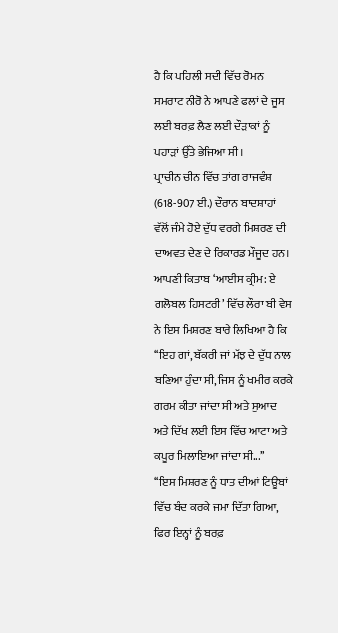ਹੈ ਕਿ ਪਹਿਲੀ ਸਦੀ ਵਿੱਚ ਰੋਮਨ ਸਮਰਾਟ ਨੀਰੋ ਨੇ ਆਪਣੇ ਫਲਾਂ ਦੇ ਜੂਸ ਲਈ ਬਰਫ਼ ਲੈਣ ਲਈ ਦੌੜਾਕਾਂ ਨੂੰ ਪਹਾੜਾਂ ਉੱਤੇ ਭੇਜਿਆ ਸੀ।
ਪ੍ਰਾਚੀਨ ਚੀਨ ਵਿੱਚ ਤਾਂਗ ਰਾਜਵੰਸ਼ (618-907 ਈ.) ਦੌਰਾਨ ਬਾਦਸ਼ਾਹਾਂ ਵੱਲੋਂ ਜੰਮੇ ਹੋਏ ਦੁੱਧ ਵਰਗੇ ਮਿਸ਼ਰਣ ਦੀ ਦਾਅਵਤ ਦੇਣ ਦੇ ਰਿਕਾਰਡ ਮੌਜੂਦ ਹਨ।
ਆਪਣੀ ਕਿਤਾਬ ‘ਆਈਸ ਕ੍ਰੀਮ: ਏ ਗਲੋਬਲ ਹਿਸਟਰੀ’ ਵਿੱਚ ਲੌਰਾ ਬੀ ਵੇਸ ਨੇ ਇਸ ਮਿਸ਼ਰਣ ਬਾਰੇ ਲਿਖਿਆ ਹੈ ਕਿ ‘‘ਇਹ ਗਾਂ, ਬੱਕਰੀ ਜਾਂ ਮੱਝ ਦੇ ਦੁੱਧ ਨਾਲ ਬਣਿਆ ਹੁੰਦਾ ਸੀ, ਜਿਸ ਨੂੰ ਖਮੀਰ ਕਰਕੇ ਗਰਮ ਕੀਤਾ ਜਾਂਦਾ ਸੀ ਅਤੇ ਸੁਆਦ ਅਤੇ ਦਿੱਖ ਲਈ ਇਸ ਵਿੱਚ ਆਟਾ ਅਤੇ ਕਪੂਰ ਮਿਲਾਇਆ ਜਾਂਦਾ ਸੀ...’’
‘‘ਇਸ ਮਿਸ਼ਰਣ ਨੂੰ ਧਾਤ ਦੀਆਂ ਟਿਊਬਾਂ ਵਿੱਚ ਬੰਦ ਕਰਕੇ ਜਮਾ ਦਿੱਤਾ ਗਿਆ, ਫਿਰ ਇਨ੍ਹਾਂ ਨੂੰ ਬਰਫ਼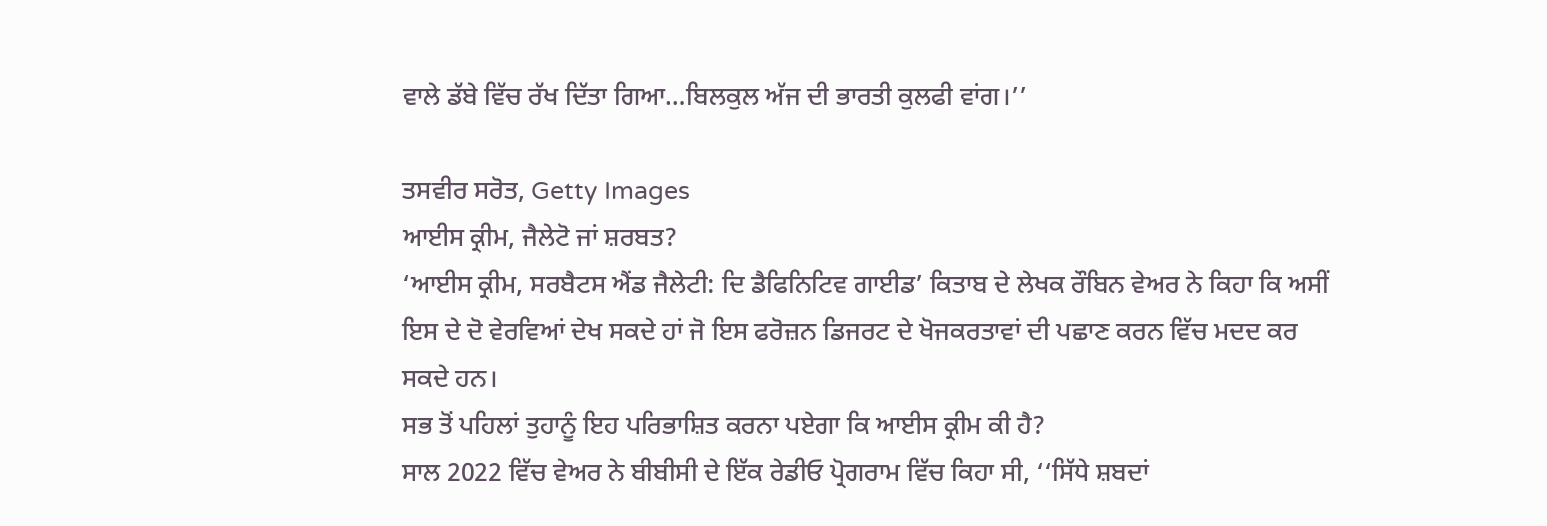ਵਾਲੇ ਡੱਬੇ ਵਿੱਚ ਰੱਖ ਦਿੱਤਾ ਗਿਆ…ਬਿਲਕੁਲ ਅੱਜ ਦੀ ਭਾਰਤੀ ਕੁਲਫੀ ਵਾਂਗ।’’

ਤਸਵੀਰ ਸਰੋਤ, Getty Images
ਆਈਸ ਕ੍ਰੀਮ, ਜੈਲੇਟੋ ਜਾਂ ਸ਼ਰਬਤ?
‘ਆਈਸ ਕ੍ਰੀਮ, ਸਰਬੈਟਸ ਐਂਡ ਜੈਲੇਟੀ: ਦਿ ਡੈਫਿਨਿਟਿਵ ਗਾਈਡ’ ਕਿਤਾਬ ਦੇ ਲੇਖਕ ਰੌਬਿਨ ਵੇਅਰ ਨੇ ਕਿਹਾ ਕਿ ਅਸੀਂ ਇਸ ਦੇ ਦੋ ਵੇਰਵਿਆਂ ਦੇਖ ਸਕਦੇ ਹਾਂ ਜੋ ਇਸ ਫਰੋਜ਼ਨ ਡਿਜਰਟ ਦੇ ਖੋਜਕਰਤਾਵਾਂ ਦੀ ਪਛਾਣ ਕਰਨ ਵਿੱਚ ਮਦਦ ਕਰ ਸਕਦੇ ਹਨ।
ਸਭ ਤੋਂ ਪਹਿਲਾਂ ਤੁਹਾਨੂੰ ਇਹ ਪਰਿਭਾਸ਼ਿਤ ਕਰਨਾ ਪਏਗਾ ਕਿ ਆਈਸ ਕ੍ਰੀਮ ਕੀ ਹੈ?
ਸਾਲ 2022 ਵਿੱਚ ਵੇਅਰ ਨੇ ਬੀਬੀਸੀ ਦੇ ਇੱਕ ਰੇਡੀਓ ਪ੍ਰੋਗਰਾਮ ਵਿੱਚ ਕਿਹਾ ਸੀ, ‘‘ਸਿੱਧੇ ਸ਼ਬਦਾਂ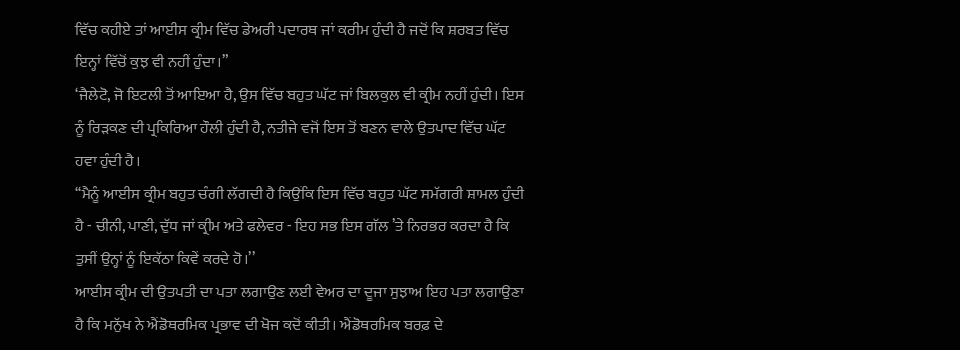ਵਿੱਚ ਕਹੀਏ ਤਾਂ ਆਈਸ ਕ੍ਰੀਮ ਵਿੱਚ ਡੇਅਰੀ ਪਦਾਰਥ ਜਾਂ ਕਰੀਮ ਹੁੰਦੀ ਹੈ ਜਦੋਂ ਕਿ ਸ਼ਰਬਤ ਵਿੱਚ ਇਨ੍ਹਾਂ ਵਿੱਚੋਂ ਕੁਝ ਵੀ ਨਹੀਂ ਹੁੰਦਾ।”
‘ਜੈਲੇਟੋ, ਜੋ ਇਟਲੀ ਤੋਂ ਆਇਆ ਹੈ, ਉਸ ਵਿੱਚ ਬਹੁਤ ਘੱਟ ਜਾਂ ਬਿਲਕੁਲ ਵੀ ਕ੍ਰੀਮ ਨਹੀਂ ਹੁੰਦੀ। ਇਸ ਨੂੰ ਰਿੜਕਣ ਦੀ ਪ੍ਰਕਿਰਿਆ ਹੌਲੀ ਹੁੰਦੀ ਹੈ, ਨਤੀਜੇ ਵਜੋਂ ਇਸ ਤੋਂ ਬਣਨ ਵਾਲੇ ਉਤਪਾਦ ਵਿੱਚ ਘੱਟ ਹਵਾ ਹੁੰਦੀ ਹੈ।
‘‘ਮੈਨੂੰ ਆਈਸ ਕ੍ਰੀਮ ਬਹੁਤ ਚੰਗੀ ਲੱਗਦੀ ਹੈ ਕਿਉਂਕਿ ਇਸ ਵਿੱਚ ਬਹੁਤ ਘੱਟ ਸਮੱਗਰੀ ਸ਼ਾਮਲ ਹੁੰਦੀ ਹੈ - ਚੀਨੀ, ਪਾਣੀ, ਦੁੱਧ ਜਾਂ ਕ੍ਰੀਮ ਅਤੇ ਫਲੇਵਰ - ਇਹ ਸਭ ਇਸ ਗੱਲ ’ਤੇ ਨਿਰਭਰ ਕਰਦਾ ਹੈ ਕਿ ਤੁਸੀਂ ਉਨ੍ਹਾਂ ਨੂੰ ਇਕੱਠਾ ਕਿਵੇਂ ਕਰਦੇ ਹੋ।’’
ਆਈਸ ਕ੍ਰੀਮ ਦੀ ਉਤਪਤੀ ਦਾ ਪਤਾ ਲਗਾਉਣ ਲਈ ਵੇਅਰ ਦਾ ਦੂਜਾ ਸੁਝਾਅ ਇਹ ਪਤਾ ਲਗਾਉਣਾ ਹੈ ਕਿ ਮਨੁੱਖ ਨੇ ਐਂਡੋਥਰਮਿਕ ਪ੍ਰਭਾਵ ਦੀ ਖੋਜ ਕਦੋਂ ਕੀਤੀ। ਐਂਡੋਥਰਮਿਕ ਬਰਫ਼ ਦੇ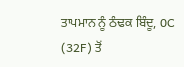ਤਾਪਮਾਨ ਨੂੰ ਠੰਢਕ ਬਿੰਦੂ, 0C (32F) ਤੋਂ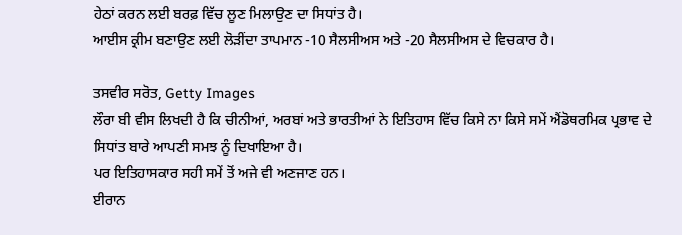ਹੇਠਾਂ ਕਰਨ ਲਈ ਬਰਫ਼ ਵਿੱਚ ਲੂਣ ਮਿਲਾਉਣ ਦਾ ਸਿਧਾਂਤ ਹੈ।
ਆਈਸ ਕ੍ਰੀਮ ਬਣਾਉਣ ਲਈ ਲੋੜੀਂਦਾ ਤਾਪਮਾਨ -10 ਸੈਲਸੀਅਸ ਅਤੇ -20 ਸੈਲਸੀਅਸ ਦੇ ਵਿਚਕਾਰ ਹੈ।

ਤਸਵੀਰ ਸਰੋਤ, Getty Images
ਲੌਰਾ ਬੀ ਵੀਸ ਲਿਖਦੀ ਹੈ ਕਿ ਚੀਨੀਆਂ, ਅਰਬਾਂ ਅਤੇ ਭਾਰਤੀਆਂ ਨੇ ਇਤਿਹਾਸ ਵਿੱਚ ਕਿਸੇ ਨਾ ਕਿਸੇ ਸਮੇਂ ਐਂਡੋਥਰਮਿਕ ਪ੍ਰਭਾਵ ਦੇ ਸਿਧਾਂਤ ਬਾਰੇ ਆਪਣੀ ਸਮਝ ਨੂੰ ਦਿਖਾਇਆ ਹੈ।
ਪਰ ਇਤਿਹਾਸਕਾਰ ਸਹੀ ਸਮੇਂ ਤੋਂ ਅਜੇ ਵੀ ਅਣਜਾਣ ਹਨ।
ਈਰਾਨ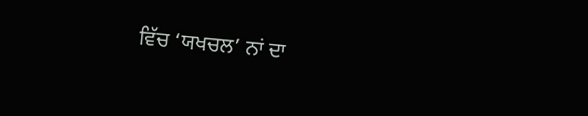ਵਿੱਚ ‘ਯਖਚਲ’ ਨਾਂ ਦਾ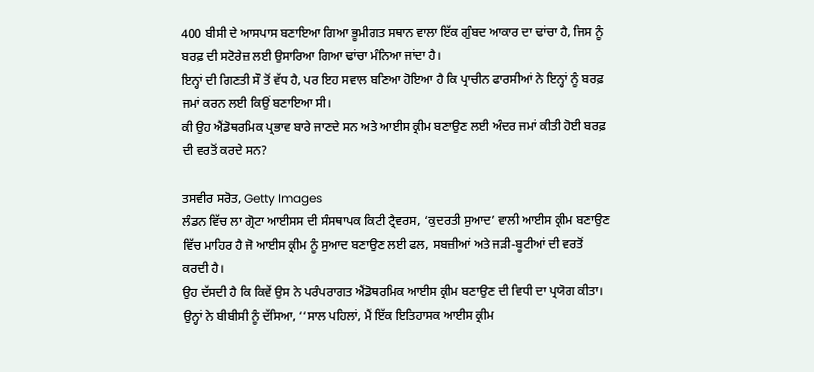400 ਬੀਸੀ ਦੇ ਆਸਪਾਸ ਬਣਾਇਆ ਗਿਆ ਭੂਮੀਗਤ ਸਥਾਨ ਵਾਲਾ ਇੱਕ ਗੁੰਬਦ ਆਕਾਰ ਦਾ ਢਾਂਚਾ ਹੈ, ਜਿਸ ਨੂੰ ਬਰਫ਼ ਦੀ ਸਟੋਰੇਜ਼ ਲਈ ਉਸਾਰਿਆ ਗਿਆ ਢਾਂਚਾ ਮੰਨਿਆ ਜਾਂਦਾ ਹੈ।
ਇਨ੍ਹਾਂ ਦੀ ਗਿਣਤੀ ਸੌ ਤੋਂ ਵੱਧ ਹੈ, ਪਰ ਇਹ ਸਵਾਲ ਬਣਿਆ ਹੋਇਆ ਹੈ ਕਿ ਪ੍ਰਾਚੀਨ ਫਾਰਸੀਆਂ ਨੇ ਇਨ੍ਹਾਂ ਨੂੰ ਬਰਫ਼ ਜਮਾਂ ਕਰਨ ਲਈ ਕਿਉਂ ਬਣਾਇਆ ਸੀ।
ਕੀ ਉਹ ਐਂਡੋਥਰਮਿਕ ਪ੍ਰਭਾਵ ਬਾਰੇ ਜਾਣਦੇ ਸਨ ਅਤੇ ਆਈਸ ਕ੍ਰੀਮ ਬਣਾਉਣ ਲਈ ਅੰਦਰ ਜਮਾਂ ਕੀਤੀ ਹੋਈ ਬਰਫ਼ ਦੀ ਵਰਤੋਂ ਕਰਦੇ ਸਨ?

ਤਸਵੀਰ ਸਰੋਤ, Getty Images
ਲੰਡਨ ਵਿੱਚ ਲਾ ਗ੍ਰੋਟਾ ਆਈਸਸ ਦੀ ਸੰਸਥਾਪਕ ਕਿਟੀ ਟ੍ਰੈਵਰਸ, ‘ਕੁਦਰਤੀ ਸੁਆਦ’ ਵਾਲੀ ਆਈਸ ਕ੍ਰੀਮ ਬਣਾਉਣ ਵਿੱਚ ਮਾਹਿਰ ਹੈ ਜੋ ਆਈਸ ਕ੍ਰੀਮ ਨੂੰ ਸੁਆਦ ਬਣਾਉਣ ਲਈ ਫਲ, ਸਬਜ਼ੀਆਂ ਅਤੇ ਜੜੀ-ਬੂਟੀਆਂ ਦੀ ਵਰਤੋਂ ਕਰਦੀ ਹੈ।
ਉਹ ਦੱਸਦੀ ਹੈ ਕਿ ਕਿਵੇਂ ਉਸ ਨੇ ਪਰੰਪਰਾਗਤ ਐਂਡੋਥਰਮਿਕ ਆਈਸ ਕ੍ਰੀਮ ਬਣਾਉਣ ਦੀ ਵਿਧੀ ਦਾ ਪ੍ਰਯੋਗ ਕੀਤਾ।
ਉਨ੍ਹਾਂ ਨੇ ਬੀਬੀਸੀ ਨੂੰ ਦੱਸਿਆ, ‘‘ਸਾਲ ਪਹਿਲਾਂ, ਮੈਂ ਇੱਕ ਇਤਿਹਾਸਕ ਆਈਸ ਕ੍ਰੀਮ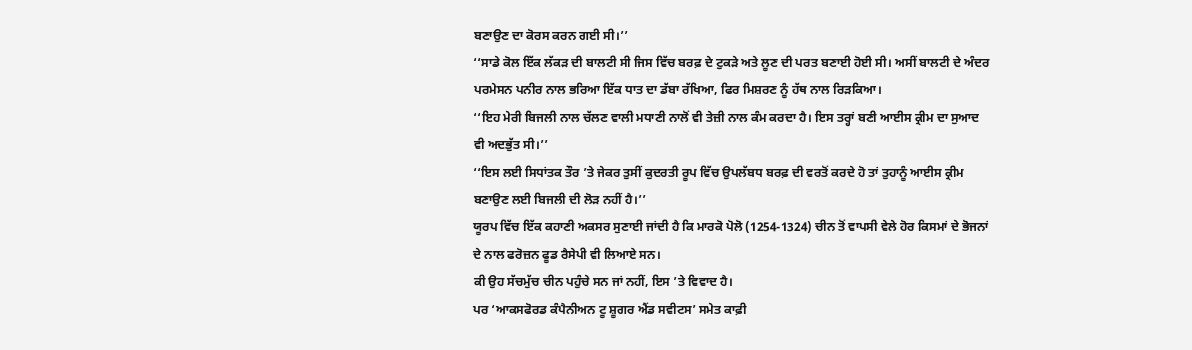ਬਣਾਉਣ ਦਾ ਕੋਰਸ ਕਰਨ ਗਈ ਸੀ।’’
‘‘ਸਾਡੇ ਕੋਲ ਇੱਕ ਲੱਕੜ ਦੀ ਬਾਲਟੀ ਸੀ ਜਿਸ ਵਿੱਚ ਬਰਫ਼ ਦੇ ਟੁਕੜੇ ਅਤੇ ਲੂਣ ਦੀ ਪਰਤ ਬਣਾਈ ਹੋਈ ਸੀ। ਅਸੀਂ ਬਾਲਟੀ ਦੇ ਅੰਦਰ ਪਰਮੇਸਨ ਪਨੀਰ ਨਾਲ ਭਰਿਆ ਇੱਕ ਧਾਤ ਦਾ ਡੱਬਾ ਰੱਖਿਆ, ਫਿਰ ਮਿਸ਼ਰਣ ਨੂੰ ਹੱਥ ਨਾਲ ਰਿੜਕਿਆ।
‘‘ਇਹ ਮੇਰੀ ਬਿਜਲੀ ਨਾਲ ਚੱਲਣ ਵਾਲੀ ਮਧਾਣੀ ਨਾਲੋਂ ਵੀ ਤੇਜ਼ੀ ਨਾਲ ਕੰਮ ਕਰਦਾ ਹੈ। ਇਸ ਤਰ੍ਹਾਂ ਬਣੀ ਆਈਸ ਕ੍ਰੀਮ ਦਾ ਸੁਆਦ ਵੀ ਅਦਭੁੱਤ ਸੀ।’’
‘‘ਇਸ ਲਈ ਸਿਧਾਂਤਕ ਤੌਰ ’ਤੇ ਜੇਕਰ ਤੁਸੀਂ ਕੁਦਰਤੀ ਰੂਪ ਵਿੱਚ ਉਪਲੱਬਧ ਬਰਫ਼ ਦੀ ਵਰਤੋਂ ਕਰਦੇ ਹੋ ਤਾਂ ਤੁਹਾਨੂੰ ਆਈਸ ਕ੍ਰੀਮ ਬਣਾਉਣ ਲਈ ਬਿਜਲੀ ਦੀ ਲੋੜ ਨਹੀਂ ਹੈ।’’
ਯੂਰਪ ਵਿੱਚ ਇੱਕ ਕਹਾਣੀ ਅਕਸਰ ਸੁਣਾਈ ਜਾਂਦੀ ਹੈ ਕਿ ਮਾਰਕੋ ਪੋਲੋ (1254-1324) ਚੀਨ ਤੋਂ ਵਾਪਸੀ ਵੇਲੇ ਹੋਰ ਕਿਸਮਾਂ ਦੇ ਭੋਜਨਾਂ ਦੇ ਨਾਲ ਫਰੋਜ਼ਨ ਫੂਡ ਰੈਸੇਪੀ ਵੀ ਲਿਆਏ ਸਨ।
ਕੀ ਉਹ ਸੱਚਮੁੱਚ ਚੀਨ ਪਹੁੰਚੇ ਸਨ ਜਾਂ ਨਹੀਂ, ਇਸ ’ਤੇ ਵਿਵਾਦ ਹੈ।
ਪਰ ‘ਆਕਸਫੋਰਡ ਕੰਪੈਨੀਅਨ ਟੂ ਸ਼ੂਗਰ ਐਂਡ ਸਵੀਟਸ’ ਸਮੇਤ ਕਾਫ਼ੀ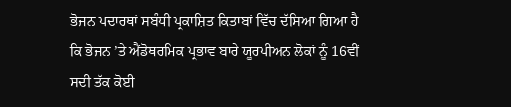ਭੋਜਨ ਪਦਾਰਥਾਂ ਸਬੰਧੀ ਪ੍ਰਕਾਸ਼ਿਤ ਕਿਤਾਬਾਂ ਵਿੱਚ ਦੱਸਿਆ ਗਿਆ ਹੈ ਕਿ ਭੋਜਨ ’ਤੇ ਐਂਡੋਥਰਮਿਕ ਪ੍ਰਭਾਵ ਬਾਰੇ ਯੂਰਪੀਅਨ ਲੋਕਾਂ ਨੂੰ 16ਵੀਂ ਸਦੀ ਤੱਕ ਕੋਈ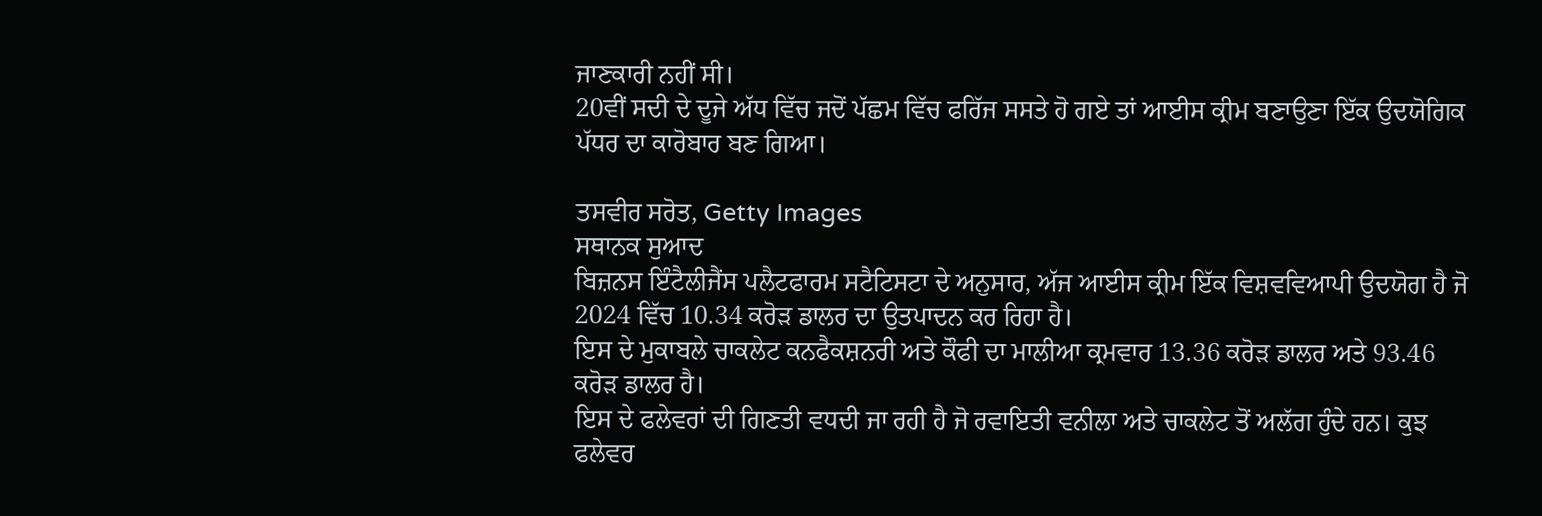ਜਾਣਕਾਰੀ ਨਹੀਂ ਸੀ।
20ਵੀਂ ਸਦੀ ਦੇ ਦੂਜੇ ਅੱਧ ਵਿੱਚ ਜਦੋਂ ਪੱਛਮ ਵਿੱਚ ਫਰਿੱਜ ਸਸਤੇ ਹੋ ਗਏ ਤਾਂ ਆਈਸ ਕ੍ਰੀਮ ਬਣਾਉਣਾ ਇੱਕ ਉਦਯੋਗਿਕ ਪੱਧਰ ਦਾ ਕਾਰੋਬਾਰ ਬਣ ਗਿਆ।

ਤਸਵੀਰ ਸਰੋਤ, Getty Images
ਸਥਾਨਕ ਸੁਆਦ
ਬਿਜ਼ਨਸ ਇੰਟੈਲੀਜੈਂਸ ਪਲੈਟਫਾਰਮ ਸਟੈਟਿਸਟਾ ਦੇ ਅਨੁਸਾਰ, ਅੱਜ ਆਈਸ ਕ੍ਰੀਮ ਇੱਕ ਵਿਸ਼ਵਵਿਆਪੀ ਉਦਯੋਗ ਹੈ ਜੋ 2024 ਵਿੱਚ 10.34 ਕਰੋੜ ਡਾਲਰ ਦਾ ਉਤਪਾਦਨ ਕਰ ਰਿਹਾ ਹੈ।
ਇਸ ਦੇ ਮੁਕਾਬਲੇ ਚਾਕਲੇਟ ਕਨਫੈਕਸ਼ਨਰੀ ਅਤੇ ਕੌਫੀ ਦਾ ਮਾਲੀਆ ਕ੍ਰਮਵਾਰ 13.36 ਕਰੋੜ ਡਾਲਰ ਅਤੇ 93.46 ਕਰੋੜ ਡਾਲਰ ਹੈ।
ਇਸ ਦੇ ਫਲੇਵਰਾਂ ਦੀ ਗਿਣਤੀ ਵਧਦੀ ਜਾ ਰਹੀ ਹੈ ਜੋ ਰਵਾਇਤੀ ਵਨੀਲਾ ਅਤੇ ਚਾਕਲੇਟ ਤੋਂ ਅਲੱਗ ਹੁੰਦੇ ਹਨ। ਕੁਝ ਫਲੇਵਰ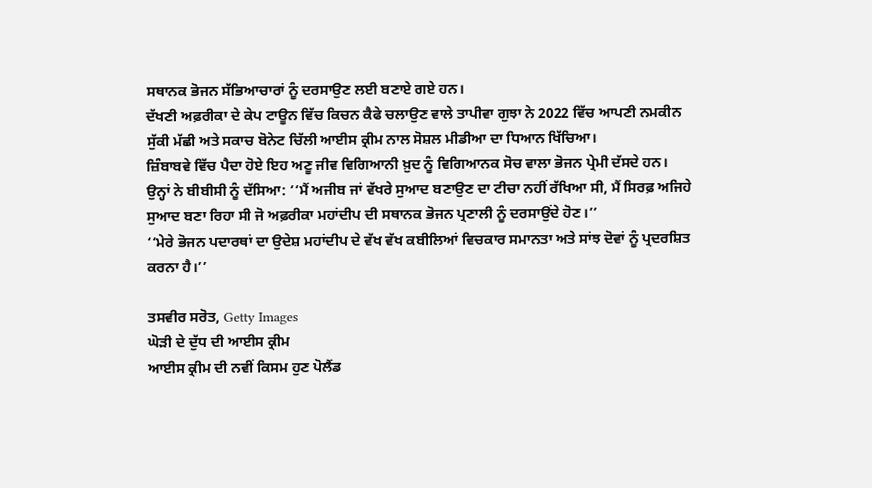ਸਥਾਨਕ ਭੋਜਨ ਸੱਭਿਆਚਾਰਾਂ ਨੂੰ ਦਰਸਾਉਣ ਲਈ ਬਣਾਏ ਗਏ ਹਨ।
ਦੱਖਣੀ ਅਫ਼ਰੀਕਾ ਦੇ ਕੇਪ ਟਾਊਨ ਵਿੱਚ ਕਿਚਨ ਕੈਫੇ ਚਲਾਉਣ ਵਾਲੇ ਤਾਪੀਵਾ ਗੁਝਾ ਨੇ 2022 ਵਿੱਚ ਆਪਣੀ ਨਮਕੀਨ ਸੁੱਕੀ ਮੱਛੀ ਅਤੇ ਸਕਾਚ ਬੋਨੇਟ ਚਿੱਲੀ ਆਈਸ ਕ੍ਰੀਮ ਨਾਲ ਸੋਸ਼ਲ ਮੀਡੀਆ ਦਾ ਧਿਆਨ ਖਿੱਚਿਆ।
ਜ਼ਿੰਬਾਬਵੇ ਵਿੱਚ ਪੈਦਾ ਹੋਏ ਇਹ ਅਣੂ ਜੀਵ ਵਿਗਿਆਨੀ ਖ਼ੁਦ ਨੂੰ ਵਿਗਿਆਨਕ ਸੋਚ ਵਾਲਾ ਭੋਜਨ ਪ੍ਰੇਮੀ ਦੱਸਦੇ ਹਨ।
ਉਨ੍ਹਾਂ ਨੇ ਬੀਬੀਸੀ ਨੂੰ ਦੱਸਿਆ: ‘‘ਮੈਂ ਅਜੀਬ ਜਾਂ ਵੱਖਰੇ ਸੁਆਦ ਬਣਾਉਣ ਦਾ ਟੀਚਾ ਨਹੀਂ ਰੱਖਿਆ ਸੀ, ਮੈਂ ਸਿਰਫ਼ ਅਜਿਹੇ ਸੁਆਦ ਬਣਾ ਰਿਹਾ ਸੀ ਜੋ ਅਫ਼ਰੀਕਾ ਮਹਾਂਦੀਪ ਦੀ ਸਥਾਨਕ ਭੋਜਨ ਪ੍ਰਣਾਲੀ ਨੂੰ ਦਰਸਾਉਂਦੇ ਹੋਣ।’’
‘‘ਮੇਰੇ ਭੋਜਨ ਪਦਾਰਥਾਂ ਦਾ ਉਦੇਸ਼ ਮਹਾਂਦੀਪ ਦੇ ਵੱਖ ਵੱਖ ਕਬੀਲਿਆਂ ਵਿਚਕਾਰ ਸਮਾਨਤਾ ਅਤੇ ਸਾਂਝ ਦੋਵਾਂ ਨੂੰ ਪ੍ਰਦਰਸ਼ਿਤ ਕਰਨਾ ਹੈ।’’

ਤਸਵੀਰ ਸਰੋਤ, Getty Images
ਘੋੜੀ ਦੇ ਦੁੱਧ ਦੀ ਆਈਸ ਕ੍ਰੀਮ
ਆਈਸ ਕ੍ਰੀਮ ਦੀ ਨਵੀਂ ਕਿਸਮ ਹੁਣ ਪੋਲੈਂਡ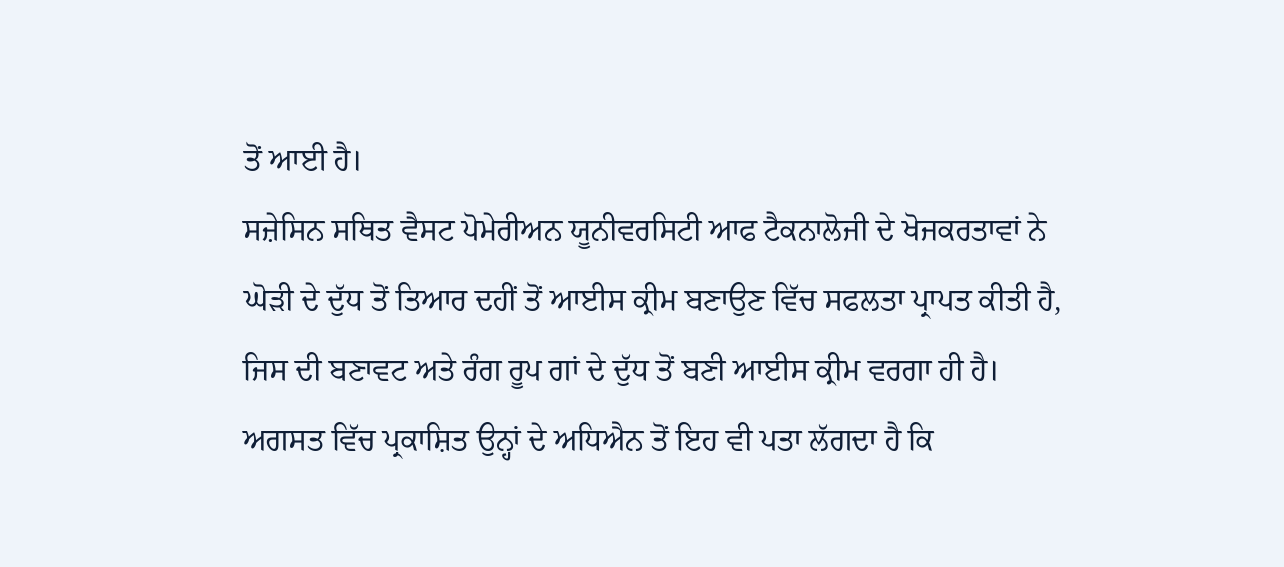ਤੋਂ ਆਈ ਹੈ।
ਸਜ਼ੇਸਿਨ ਸਥਿਤ ਵੈਸਟ ਪੋਮੇਰੀਅਨ ਯੂਨੀਵਰਸਿਟੀ ਆਫ ਟੈਕਨਾਲੋਜੀ ਦੇ ਖੋਜਕਰਤਾਵਾਂ ਨੇ ਘੋੜੀ ਦੇ ਦੁੱਧ ਤੋਂ ਤਿਆਰ ਦਹੀਂ ਤੋਂ ਆਈਸ ਕ੍ਰੀਮ ਬਣਾਉਣ ਵਿੱਚ ਸਫਲਤਾ ਪ੍ਰਾਪਤ ਕੀਤੀ ਹੈ, ਜਿਸ ਦੀ ਬਣਾਵਟ ਅਤੇ ਰੰਗ ਰੂਪ ਗਾਂ ਦੇ ਦੁੱਧ ਤੋਂ ਬਣੀ ਆਈਸ ਕ੍ਰੀਮ ਵਰਗਾ ਹੀ ਹੈ।
ਅਗਸਤ ਵਿੱਚ ਪ੍ਰਕਾਸ਼ਿਤ ਉਨ੍ਹਾਂ ਦੇ ਅਧਿਐਨ ਤੋਂ ਇਹ ਵੀ ਪਤਾ ਲੱਗਦਾ ਹੈ ਕਿ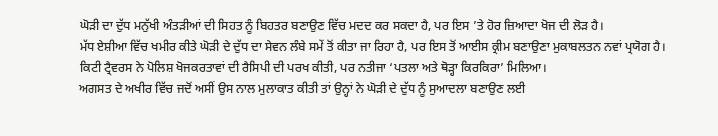ਘੋੜੀ ਦਾ ਦੁੱਧ ਮਨੁੱਖੀ ਅੰਤੜੀਆਂ ਦੀ ਸਿਹਤ ਨੂੰ ਬਿਹਤਰ ਬਣਾਉਣ ਵਿੱਚ ਮਦਦ ਕਰ ਸਕਦਾ ਹੈ, ਪਰ ਇਸ ’ਤੇ ਹੋਰ ਜ਼ਿਆਦਾ ਖੋਜ ਦੀ ਲੋੜ ਹੈ।
ਮੱਧ ਏਸ਼ੀਆ ਵਿੱਚ ਖਮੀਰ ਕੀਤੇ ਘੋੜੀ ਦੇ ਦੁੱਧ ਦਾ ਸੇਵਨ ਲੰਬੇ ਸਮੇਂ ਤੋਂ ਕੀਤਾ ਜਾ ਰਿਹਾ ਹੈ, ਪਰ ਇਸ ਤੋਂ ਆਈਸ ਕ੍ਰੀਮ ਬਣਾਉਣਾ ਮੁਕਾਬਲਤਨ ਨਵਾਂ ਪ੍ਰਯੋਗ ਹੈ।
ਕਿਟੀ ਟ੍ਰੈਵਰਸ ਨੇ ਪੋਲਿਸ਼ ਖੋਜਕਰਤਾਵਾਂ ਦੀ ਰੈਸਿਪੀ ਦੀ ਪਰਖ ਕੀਤੀ, ਪਰ ਨਤੀਜਾ ‘ਪਤਲਾ ਅਤੇ ਥੋੜ੍ਹਾ ਕਿਰਕਿਰਾ’ ਮਿਲਿਆ।
ਅਗਸਤ ਦੇ ਅਖੀਰ ਵਿੱਚ ਜਦੋਂ ਅਸੀਂ ਉਸ ਨਾਲ ਮੁਲਾਕਾਤ ਕੀਤੀ ਤਾਂ ਉਨ੍ਹਾਂ ਨੇ ਘੋੜੀ ਦੇ ਦੁੱਧ ਨੂੰ ਸੁਆਦਲਾ ਬਣਾਉਣ ਲਈ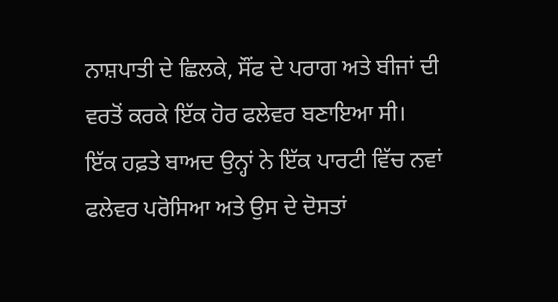ਨਾਸ਼ਪਾਤੀ ਦੇ ਛਿਲਕੇ, ਸੌਂਫ ਦੇ ਪਰਾਗ ਅਤੇ ਬੀਜਾਂ ਦੀ ਵਰਤੋਂ ਕਰਕੇ ਇੱਕ ਹੋਰ ਫਲੇਵਰ ਬਣਾਇਆ ਸੀ।
ਇੱਕ ਹਫ਼ਤੇ ਬਾਅਦ ਉਨ੍ਹਾਂ ਨੇ ਇੱਕ ਪਾਰਟੀ ਵਿੱਚ ਨਵਾਂ ਫਲੇਵਰ ਪਰੋਸਿਆ ਅਤੇ ਉਸ ਦੇ ਦੋਸਤਾਂ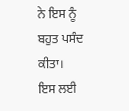ਨੇ ਇਸ ਨੂੰ ਬਹੁਤ ਪਸੰਦ ਕੀਤਾ।
ਇਸ ਲਈ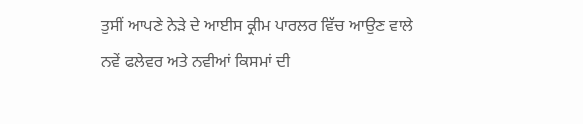ਤੁਸੀਂ ਆਪਣੇ ਨੇੜੇ ਦੇ ਆਈਸ ਕ੍ਰੀਮ ਪਾਰਲਰ ਵਿੱਚ ਆਉਣ ਵਾਲੇ ਨਵੇਂ ਫਲੇਵਰ ਅਤੇ ਨਵੀਆਂ ਕਿਸਮਾਂ ਦੀ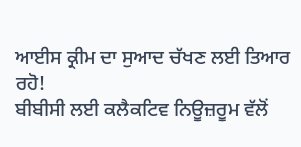ਆਈਸ ਕ੍ਰੀਮ ਦਾ ਸੁਆਦ ਚੱਖਣ ਲਈ ਤਿਆਰ ਰਹੋ!
ਬੀਬੀਸੀ ਲਈ ਕਲੈਕਟਿਵ ਨਿਊਜ਼ਰੂਮ ਵੱਲੋਂ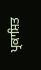ਪ੍ਰਕਾਸ਼ਿਤ